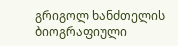გრიგოლ ხანძთელის ბიოგრაფიული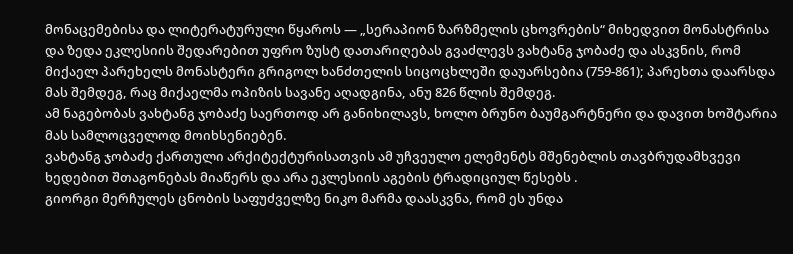მონაცემებისა და ლიტერატურული წყაროს — „სერაპიონ ზარზმელის ცხოვრების“ მიხედვით მონასტრისა და ზედა ეკლესიის შედარებით უფრო ზუსტ დათარიღებას გვაძლევს ვახტანგ ჯობაძე და ასკვნის, რომ მიქაელ პარეხელს მონასტერი გრიგოლ ხანძთელის სიცოცხლეში დაუარსებია (759-861); პარეხთა დაარსდა მას შემდეგ, რაც მიქაელმა ოპიზის სავანე აღადგინა, ანუ 826 წლის შემდეგ.
ამ ნაგებობას ვახტანგ ჯობაძე საერთოდ არ განიხილავს, ხოლო ბრუნო ბაუმგარტნერი და დავით ხოშტარია მას სამლოცველოდ მოიხსენიებენ.
ვახტანგ ჯობაძე ქართული არქიტექტურისათვის ამ უჩვეულო ელემენტს მშენებლის თავბრუდამხვევი ხედებით შთაგონებას მიაწერს და არა ეკლესიის აგების ტრადიციულ წესებს .
გიორგი მერჩულეს ცნობის საფუძველზე ნიკო მარმა დაასკვნა, რომ ეს უნდა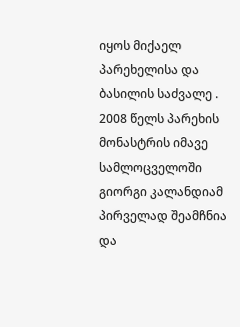იყოს მიქაელ პარეხელისა და ბასილის საძვალე .
2008 წელს პარეხის მონასტრის იმავე სამლოცველოში გიორგი კალანდიამ პირველად შეამჩნია და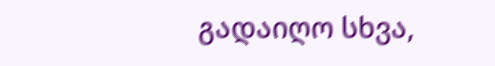გადაიღო სხვა,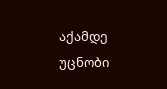აქამდე უცნობი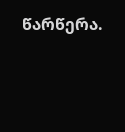წარწერა.